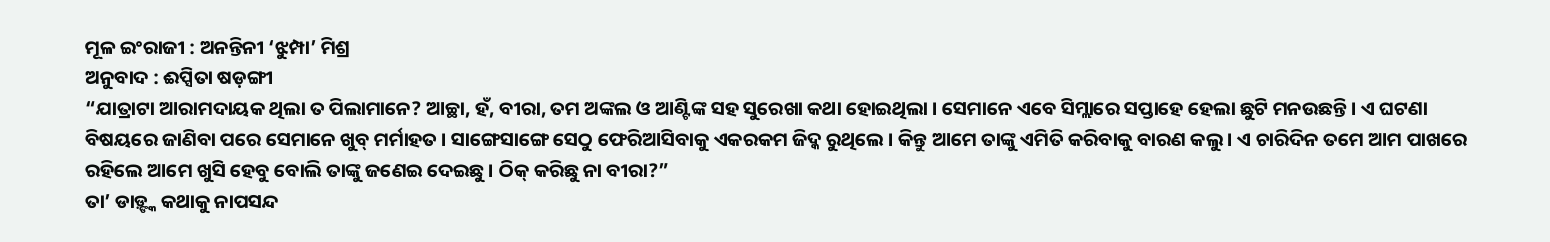ମୂଳ ଇଂରାଜୀ : ଅନନ୍ତିନୀ ‘ଝୁମ୍ପା’ ମିଶ୍ର
ଅନୁବାଦ : ଈପ୍ସିତା ଷଡ଼ଙ୍ଗୀ
“ଯାତ୍ରାଟା ଆରାମଦାୟକ ଥିଲା ତ ପିଲାମାନେ? ଆଚ୍ଛା, ହଁ, ବୀରା, ତମ ଅଙ୍କଲ ଓ ଆଣ୍ଟିଙ୍କ ସହ ସୁରେଖା କଥା ହୋଇଥିଲା । ସେମାନେ ଏବେ ସିମ୍ଲାରେ ସପ୍ତାହେ ହେଲା ଛୁଟି ମନଉଛନ୍ତି । ଏ ଘଟଣା ବିଷୟରେ ଜାଣିବା ପରେ ସେମାନେ ଖୁବ୍ ମର୍ମାହତ । ସାଙ୍ଗେସାଙ୍ଗେ ସେଠୁ ଫେରିଆସିବାକୁ ଏକରକମ ଜିଦ୍କ ରୁଥିଲେ । କିନ୍ତୁ ଆମେ ତାଙ୍କୁ ଏମିତି କରିବାକୁ ବାରଣ କଲୁ । ଏ ଚାରିଦିନ ତମେ ଆମ ପାଖରେ ରହିଲେ ଆମେ ଖୁସି ହେବୁ ବୋଲି ତାଙ୍କୁ ଜଣେଇ ଦେଇଛୁ । ଠିକ୍ କରିଛୁ ନା ବୀରା?”
ତା’ ଡାଡ଼୍ଙ୍କ କଥାକୁ ନାପସନ୍ଦ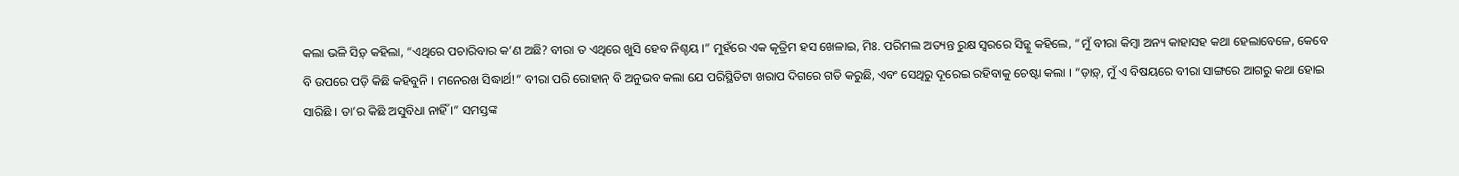କଲା ଭଳି ସିଡ଼୍ କହିଲା, “ଏଥିରେ ପଚାରିବାର କ’ଣ ଅଛି? ବୀରା ତ ଏଥିରେ ଖୁସି ହେବ ନିଶ୍ଚୟ ।” ମୁହଁରେ ଏକ କୃତ୍ରିମ ହସ ଖେଳାଇ, ମିଃ. ପରିମଲ ଅତ୍ୟନ୍ତ ରୁକ୍ଷ ସ୍ୱରରେ ସିଡ଼୍କୁ କହିଲେ, “ମୁଁ ବୀରା କିମ୍ବା ଅନ୍ୟ କାହାସହ କଥା ହେଲାବେଳେ, କେବେ ବି ଉପରେ ପଡ଼ି କିଛି କହିବୁନି । ମନେରଖ ସିଦ୍ଧାର୍ଥ!” ବୀରା ପରି ରୋହାନ୍ ବି ଅନୁଭବ କଲା ଯେ ପରିସ୍ଥିତିଟା ଖରାପ ଦିଗରେ ଗତି କରୁଛି, ଏବଂ ସେଥିରୁ ଦୂରେଇ ରହିବାକୁ ଚେଷ୍ଟା କଲା । “ଡ଼ାଡ଼୍, ମୁଁ ଏ ବିଷୟରେ ବୀରା ସାଙ୍ଗରେ ଆଗରୁ କଥା ହୋଇ ସାରିଛି । ତା’ର କିଛି ଅସୁବିଧା ନାହିଁ ।” ସମସ୍ତଙ୍କ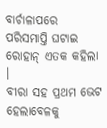ବାର୍ଚାଳାପରେ ପରିସମାପ୍ତି ଘଟାଇ ରୋହାନ୍ ଏତକ କହିଲା ।
ବୀରା ସହ ପ୍ରଥମ ଭେଟ ହେଲାବେଳକୁ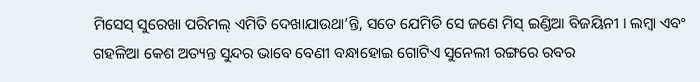ମିସେସ୍ ସୁରେଖା ପରିମଲ୍ ଏମିତି ଦେଖାଯାଉଥା’ନ୍ତି, ସତେ ଯେମିତି ସେ ଜଣେ ମିସ୍ ଇଣ୍ଡିଆ ବିଜୟିନୀ । ଲମ୍ବା ଏବଂ ଗହଳିଆ କେଶ ଅତ୍ୟନ୍ତ ସୁନ୍ଦର ଭାବେ ବେଣୀ ବନ୍ଧାହୋଇ ଗୋଟିଏ ସୁନେଲୀ ରଙ୍ଗରେ ରବର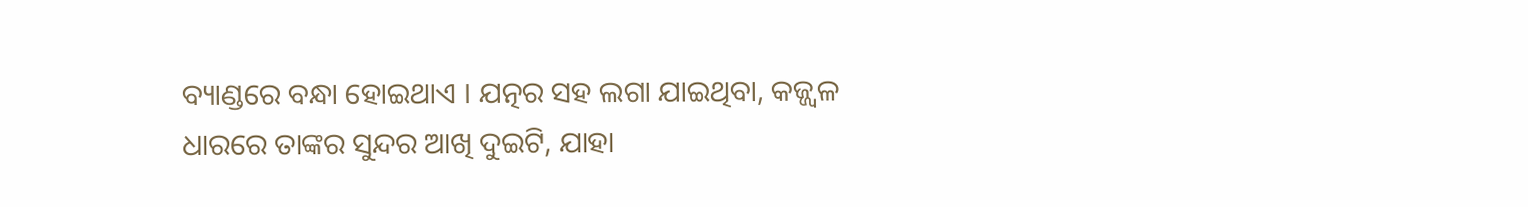ବ୍ୟାଣ୍ଡରେ ବନ୍ଧା ହୋଇଥାଏ । ଯତ୍ନର ସହ ଲଗା ଯାଇଥିବା, କଜ୍ଜ୍ୱଳ ଧାରରେ ତାଙ୍କର ସୁନ୍ଦର ଆଖି ଦୁଇଟି, ଯାହା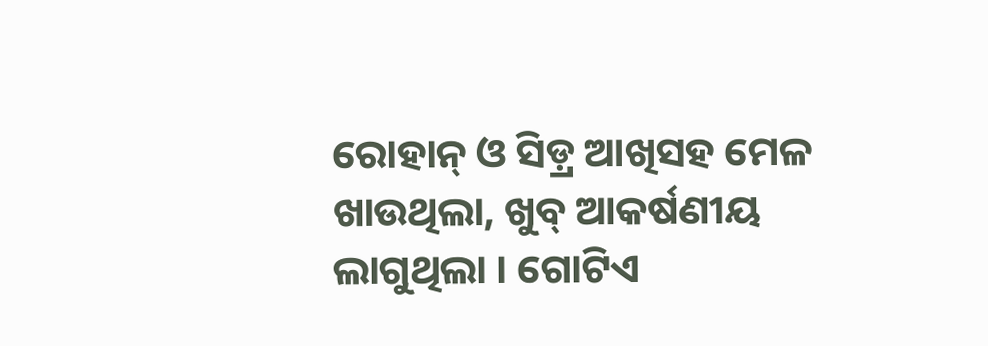ରୋହାନ୍ ଓ ସିଡ଼୍ର ଆଖିସହ ମେଳ ଖାଉଥିଲା, ଖୁବ୍ ଆକର୍ଷଣୀୟ ଲାଗୁଥିଲା । ଗୋଟିଏ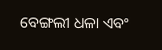ବେଙ୍ଗଲୀ ଧଳା ଏବଂ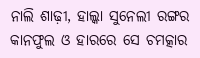ନାଲି ଶାଢ଼ୀ, ହାଲ୍କା ସୁନେଲୀ ରଙ୍ଗର କାନଫୁଲ ଓ ହାରରେ ସେ ଚମତ୍କାର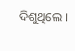ଦିଶୁଥିଲେ ।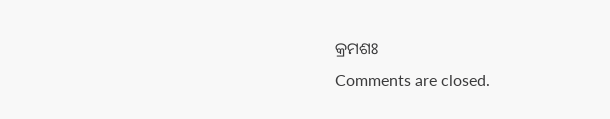କ୍ରମଶଃ
Comments are closed.